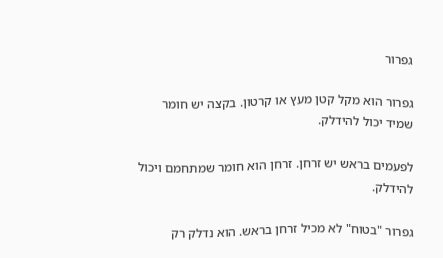גפרור

גפרור הוא מקל קטן מעץ או קרטון. בקצה יש חומר שמיד יכול להידלק.

לפעמים בראש יש זרחן. זרחן הוא חומר שמתחמם ויכול להידלק.

גפרור "בטוח" לא מכיל זרחן בראש. הוא נדלק רק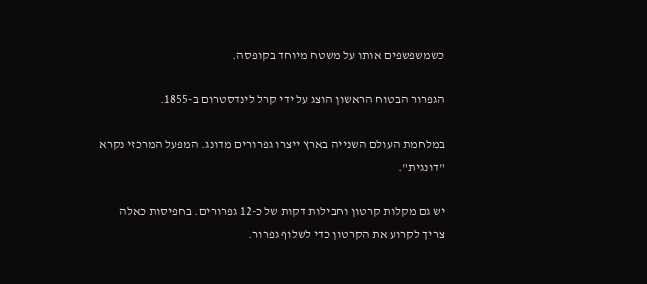כשמשפשפים אותו על משטח מיוחד בקופסה.

הגפרור הבטוח הראשון הוצג על ידי קרל לינדסטרום ב-1855.

במלחמת העולם השנייה בארץ ייצרו גפרורים מדונג. המפעל המרכזי נקרא "דונגית".

יש גם מקלות קרטון וחבילות דקות של כ-12 גפרורים. בחפיסות כאלה צריך לקרוע את הקרטון כדי לשלוף גפרור.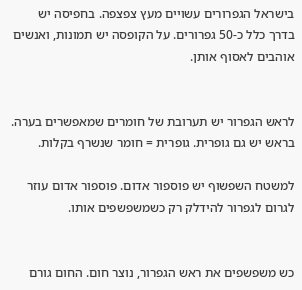בישראל הגפרורים עשויים מעץ צפצפה. בחפיסה יש בדרך כלל כ-50 גפרורים. על הקופסה יש תמונות, ואנשים אוהבים לאסוף אותן.


לראש הגפרור יש תערובת של חומרים שמאפשרים בערה. בראש יש גם גופרית. גופרית = חומר שנשרף בקלות.

למשטח השפשוף יש פוספור אדום. פוספור אדום עוזר לגרום לגפרור להידלק רק כשמשפשפים אותו.


כש משפשפים את ראש הגפרור, נוצר חום. החום גורם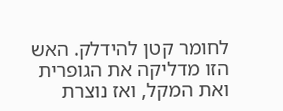לחומר קטן להידלק. האש הזו מדליקה את הגופרית ואת המקל, ואז נוצרת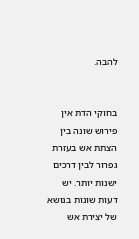להבה.


בחוקי הדת אין פירוש שונה בין הצתת אש בעזרת גפרור לבין דרכים ישנות יותר. יש דעות שונות בנושא של יצירת אש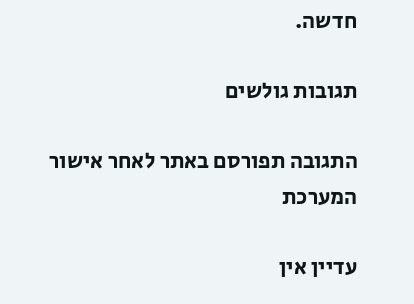חדשה.

תגובות גולשים

התגובה תפורסם באתר לאחר אישור המערכת

עדיין אין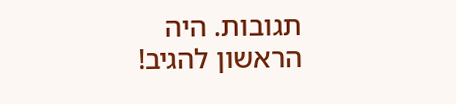תגובות. היה הראשון להגיב!